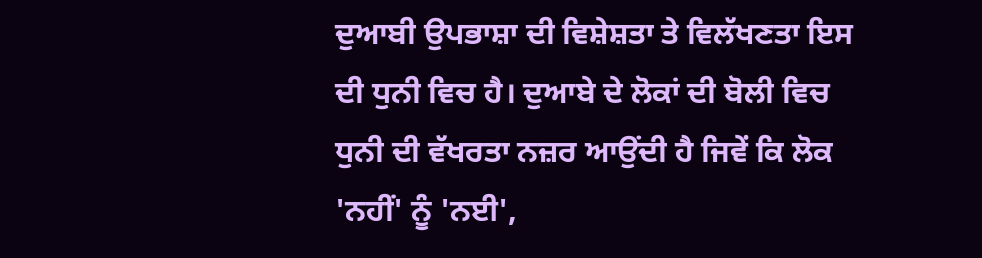ਦੁਆਬੀ ਉਪਭਾਸ਼ਾ ਦੀ ਵਿਸ਼ੇਸ਼ਤਾ ਤੇ ਵਿਲੱਖਣਤਾ ਇਸ ਦੀ ਧੁਨੀ ਵਿਚ ਹੈ। ਦੁਆਬੇ ਦੇ ਲੋਕਾਂ ਦੀ ਬੋਲੀ ਵਿਚ ਧੁਨੀ ਦੀ ਵੱਖਰਤਾ ਨਜ਼ਰ ਆਉਂਦੀ ਹੈ ਜਿਵੇਂ ਕਿ ਲੋਕ 'ਨਹੀਂ' ਨੂੰ 'ਨਈ',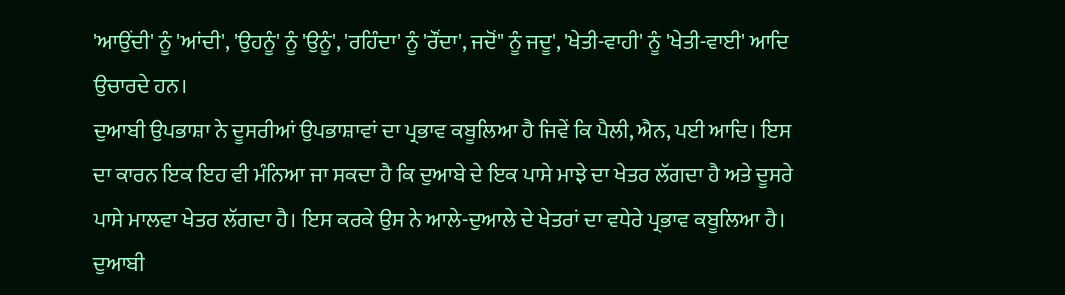'ਆਉਂਦੀ' ਨੂੰ 'ਆਂਦੀ', 'ਉਹਨੂੰ' ਨੂੰ 'ਉਨੂੰ', 'ਰਹਿੰਦਾ' ਨੂੰ 'ਰੌਂਦਾ', ਜਦੋਂ" ਨੂੰ ਜਦੂ', 'ਖੇਤੀ-ਵਾਹੀ' ਨੂੰ 'ਖੇਤੀ-ਵਾਈ' ਆਦਿ ਉਚਾਰਦੇ ਹਨ।
ਦੁਆਬੀ ਉਪਭਾਸ਼ਾ ਨੇ ਦੂਸਰੀਆਂ ਉਪਭਾਸ਼ਾਵਾਂ ਦਾ ਪ੍ਰਭਾਵ ਕਬੂਲਿਆ ਹੈ ਜਿਵੇਂ ਕਿ ਪੈਲੀ, ਐਨ, ਪਈ ਆਦਿ। ਇਸ ਦਾ ਕਾਰਨ ਇਕ ਇਹ ਵੀ ਮੰਨਿਆ ਜਾ ਸਕਦਾ ਹੈ ਕਿ ਦੁਆਬੇ ਦੇ ਇਕ ਪਾਸੇ ਮਾਝੇ ਦਾ ਖੇਤਰ ਲੱਗਦਾ ਹੈ ਅਤੇ ਦੂਸਰੇ ਪਾਸੇ ਮਾਲਵਾ ਖੇਤਰ ਲੱਗਦਾ ਹੈ। ਇਸ ਕਰਕੇ ਉਸ ਨੇ ਆਲੇ-ਦੁਆਲੇ ਦੇ ਖੇਤਰਾਂ ਦਾ ਵਧੇਰੇ ਪ੍ਰਭਾਵ ਕਬੂਲਿਆ ਹੈ।
ਦੁਆਬੀ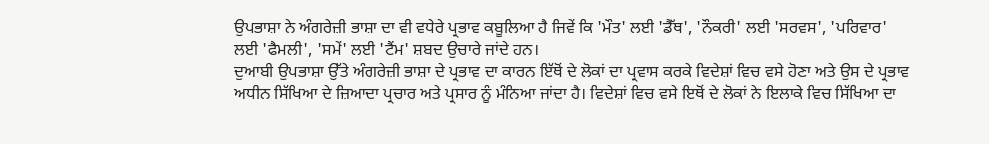ਉਪਭਾਸ਼ਾ ਨੇ ਅੰਗਰੇਜ਼ੀ ਭਾਸ਼ਾ ਦਾ ਵੀ ਵਧੇਰੇ ਪ੍ਰਭਾਵ ਕਬੂਲਿਆ ਹੈ ਜਿਵੇਂ ਕਿ 'ਮੌਤ' ਲਈ 'ਡੈੱਥ', 'ਨੌਕਰੀ' ਲਈ 'ਸਰਵਸ', 'ਪਰਿਵਾਰ' ਲਈ 'ਫੈਮਲੀ', 'ਸਮੇਂ' ਲਈ 'ਟੈਂਮ' ਸ਼ਬਦ ਉਚਾਰੇ ਜਾਂਦੇ ਹਨ।
ਦੁਆਬੀ ਉਪਭਾਸ਼ਾ ਉੱਤੇ ਅੰਗਰੇਜ਼ੀ ਭਾਸ਼ਾ ਦੇ ਪ੍ਰਭਾਵ ਦਾ ਕਾਰਨ ਇੱਥੋਂ ਦੇ ਲੋਕਾਂ ਦਾ ਪ੍ਰਵਾਸ ਕਰਕੇ ਵਿਦੇਸ਼ਾਂ ਵਿਚ ਵਸੇ ਹੋਣਾ ਅਤੇ ਉਸ ਦੇ ਪ੍ਰਭਾਵ ਅਧੀਨ ਸਿੱਖਿਆ ਦੇ ਜ਼ਿਆਦਾ ਪ੍ਰਚਾਰ ਅਤੇ ਪ੍ਰਸਾਰ ਨੂੰ ਮੰਨਿਆ ਜਾਂਦਾ ਹੈ। ਵਿਦੇਸ਼ਾਂ ਵਿਚ ਵਸੇ ਇਥੋਂ ਦੇ ਲੋਕਾਂ ਨੇ ਇਲਾਕੇ ਵਿਚ ਸਿੱਖਿਆ ਦਾ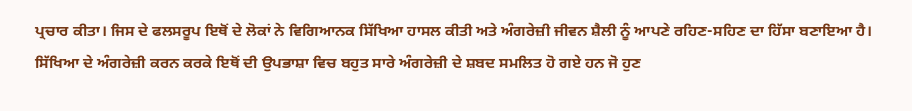ਪ੍ਰਚਾਰ ਕੀਤਾ। ਜਿਸ ਦੇ ਫਲਸਰੂਪ ਇਥੋਂ ਦੇ ਲੋਕਾਂ ਨੇ ਵਿਗਿਆਨਕ ਸਿੱਖਿਆ ਹਾਸਲ ਕੀਤੀ ਅਤੇ ਅੰਗਰੇਜ਼ੀ ਜੀਵਨ ਸ਼ੈਲੀ ਨੂੰ ਆਪਣੇ ਰਹਿਣ-ਸਹਿਣ ਦਾ ਹਿੱਸਾ ਬਣਾਇਆ ਹੈ। ਸਿੱਖਿਆ ਦੇ ਅੰਗਰੇਜ਼ੀ ਕਰਨ ਕਰਕੇ ਇਥੋਂ ਦੀ ਉਪਭਾਸ਼ਾ ਵਿਚ ਬਹੁਤ ਸਾਰੇ ਅੰਗਰੇਜ਼ੀ ਦੇ ਸ਼ਬਦ ਸਮਲਿਤ ਹੋ ਗਏ ਹਨ ਜੋ ਹੁਣ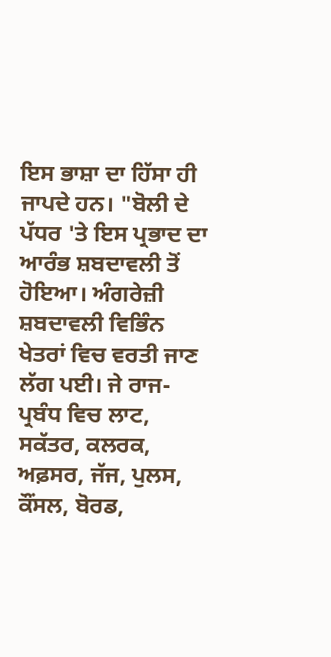ਇਸ ਭਾਸ਼ਾ ਦਾ ਹਿੱਸਾ ਹੀ ਜਾਪਦੇ ਹਨ। "ਬੋਲੀ ਦੇ ਪੱਧਰ 'ਤੇ ਇਸ ਪ੍ਰਭਾਦ ਦਾ ਆਰੰਭ ਸ਼ਬਦਾਵਲੀ ਤੋਂ ਹੋਇਆ। ਅੰਗਰੇਜ਼ੀ ਸ਼ਬਦਾਵਲੀ ਵਿਭਿੰਨ ਖੇਤਰਾਂ ਵਿਚ ਵਰਤੀ ਜਾਣ ਲੱਗ ਪਈ। ਜੇ ਰਾਜ-ਪ੍ਰਬੰਧ ਵਿਚ ਲਾਟ, ਸਕੱਤਰ, ਕਲਰਕ, ਅਫ਼ਸਰ, ਜੱਜ, ਪੁਲਸ, ਕੌਂਸਲ, ਬੋਰਡ,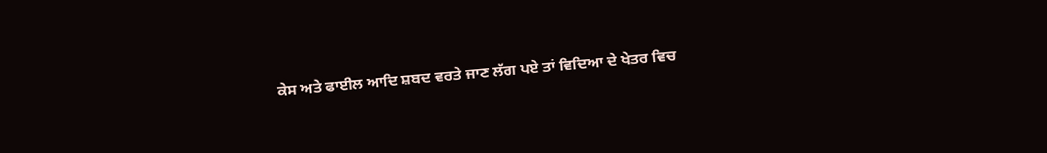ਕੇਸ ਅਤੇ ਫਾਈਲ ਆਦਿ ਸ਼ਬਦ ਵਰਤੇ ਜਾਣ ਲੱਗ ਪਏ ਤਾਂ ਵਿਦਿਆ ਦੇ ਖੇਤਰ ਵਿਚ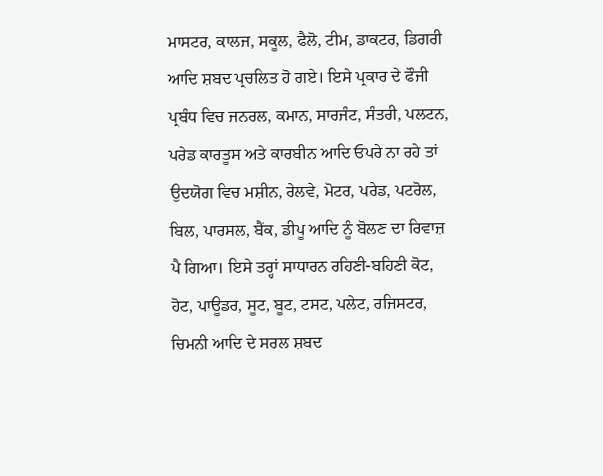ਮਾਸਟਰ, ਕਾਲਜ, ਸਕੂਲ, ਫੈਲੋ, ਟੀਮ, ਡਾਕਟਰ, ਡਿਗਰੀ ਆਦਿ ਸ਼ਬਦ ਪ੍ਰਚਲਿਤ ਹੋ ਗਏ। ਇਸੇ ਪ੍ਰਕਾਰ ਦੇ ਫੌਜੀ ਪ੍ਰਬੰਧ ਵਿਚ ਜਨਰਲ, ਕਮਾਨ, ਸਾਰਜੰਟ, ਸੰਤਰੀ, ਪਲਟਨ, ਪਰੇਡ ਕਾਰਤੂਸ ਅਤੇ ਕਾਰਬੀਨ ਆਦਿ ਓਪਰੇ ਨਾ ਰਹੇ ਤਾਂ ਉਦਯੋਗ ਵਿਚ ਮਸ਼ੀਨ, ਰੇਲਵੇ, ਮੋਟਰ, ਪਰੇਡ, ਪਟਰੋਲ, ਬਿਲ, ਪਾਰਸਲ, ਬੈਂਕ, ਡੀਪੂ ਆਦਿ ਨੂੰ ਬੋਲਣ ਦਾ ਰਿਵਾਜ਼ ਪੈ ਗਿਆ। ਇਸੇ ਤਰ੍ਹਾਂ ਸਾਧਾਰਨ ਰਹਿਣੀ-ਬਹਿਣੀ ਕੋਟ, ਹੋਟ, ਪਾਊਡਰ, ਸੂਟ, ਬੂਟ, ਟਸਟ, ਪਲੇਟ, ਰਜਿਸਟਰ, ਚਿਮਨੀ ਆਦਿ ਦੇ ਸਰਲ ਸ਼ਬਦ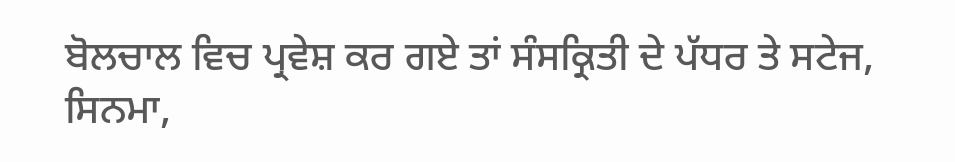ਬੋਲਚਾਲ ਵਿਚ ਪ੍ਰਵੇਸ਼ ਕਰ ਗਏ ਤਾਂ ਸੰਸਕ੍ਰਿਤੀ ਦੇ ਪੱਧਰ ਤੇ ਸਟੇਜ, ਸਿਨਮਾ,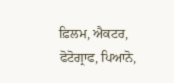ਫ਼ਿਲਮ, ਐਕਟਰ, ਫੋਟੋਗ੍ਰਾਫ, ਪਿਆਨੋ,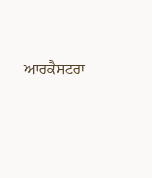ਆਰਕੈਸਟਰਾ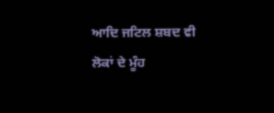ਆਦਿ ਜਟਿਲ ਸ਼ਬਦ ਵੀ ਲੋਕਾਂ ਦੇ ਮੂੰਹ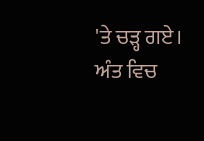'ਤੇ ਚੜ੍ਹ ਗਏ। ਅੰਤ ਵਿਚ